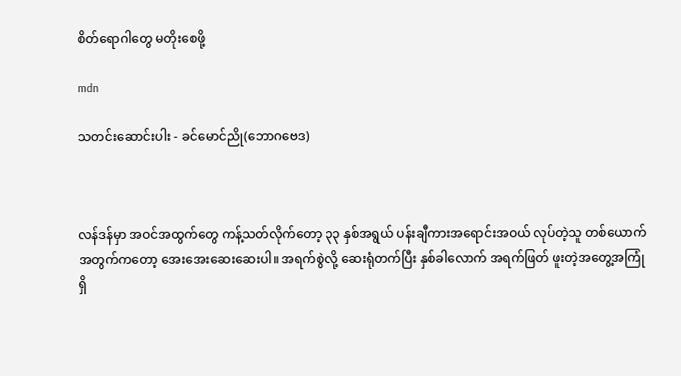စိတ်ရောဂါတွေ မတိုးစေဖို့

mdn

သတင်းဆောင်းပါး - ခင်မောင်ညို(ဘောဂဗေဒ)



လန်ဒန်မှာ အဝင်အထွက်တွေ ကန့်သတ်လိုက်တော့ ၃၃ နှစ်အရွယ် ပန်းချီကားအရောင်းအဝယ် လုပ်တဲ့သူ တစ်ယောက်အတွက်ကတော့ အေးအေးဆေးဆေးပါ။ အရက်စွဲလို့ ဆေးရုံတက်ပြီး နှစ်ခါလောက် အရက်ဖြတ် ဖူးတဲ့အတွေ့အကြုံရှိ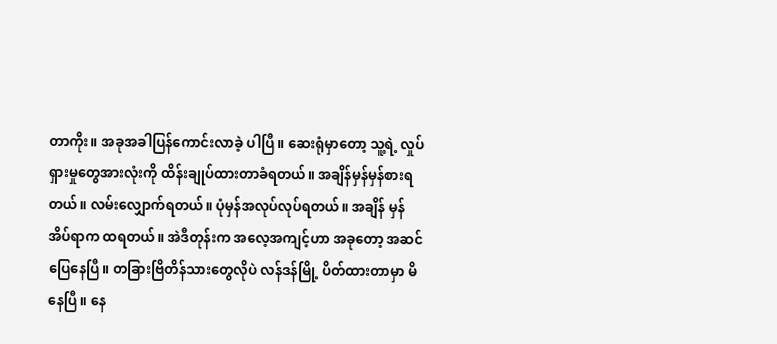တာကိုး။ အခုအခါပြန်ကောင်းလာခဲ့ ပါပြီ။ ဆေးရုံမှာတော့ သူ့ရဲ့ လှုပ်ရှားမှုတွေအားလုံးကို ထိန်းချုပ်ထားတာခံရတယ်။ အချိန်မှန်မှန်စားရတယ်။ လမ်းလျှောက်ရတယ်။ ပုံမှန်အလုပ်လုပ်ရတယ်။ အချိန် မှန်အိပ်ရာက ထရတယ်။ အဲဒီတုန်းက အလေ့အကျင့်ဟာ အခုတော့ အဆင်ပြေနေပြီ။ တခြားဗြိတိန်သားတွေလိုပဲ လန်ဒန်မြို့ ပိတ်ထားတာမှာ မိနေပြီ။ နေ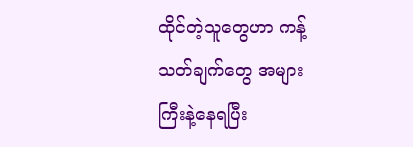ထိုင်တဲ့သူတွေဟာ ကန့်သတ်ချက်တွေ အများကြီးနဲ့နေရပြီး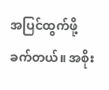အပြင်ထွက်ဖို့ ခက်တယ်။ အစိုး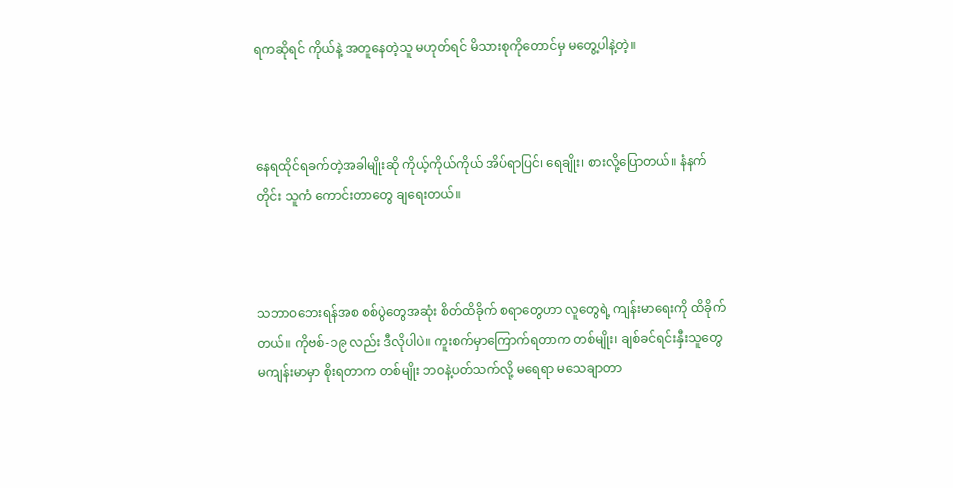ရကဆိုရင် ကိုယ်နဲ့ အတူနေတဲ့သူ မဟုတ်ရင် မိသားစုကိုတောင်မှ မတွေ့ပါနဲ့တဲ့။



နေရထိုင်ရခက်တဲ့အခါမျိုးဆို ကိုယ့်ကိုယ်ကိုယ် အိပ်ရာပြင်၊ ရေချိုး၊ စားလို့ပြောတယ်။ နံနက်တိုင်း သူကံ ကောင်းတာတွေ ချရေးတယ်။



သဘာဝဘေးရန်အစ စစ်ပွဲတွေအဆုံး စိတ်ထိခိုက် စရာတွေဟာ လူတွေရဲ့ ကျန်းမာရေးကို ထိခိုက်တယ်။ ကိုဗစ်-၁၉ လည်း ဒီလိုပါပဲ။ ကူးစက်မှာကြောက်ရတာက တစ်မျိုး၊ ချစ်ခင်ရင်းနှီးသူတွေ မကျန်းမာမှာ စိုးရတာက တစ်မျိုး ဘဝနဲ့ပတ်သက်လို့ မရေရာ မသေချာတာ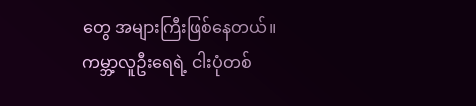တွေ အများကြီးဖြစ်နေတယ်။ ကမ္ဘာ့လူဦးရေရဲ့ ငါးပုံတစ်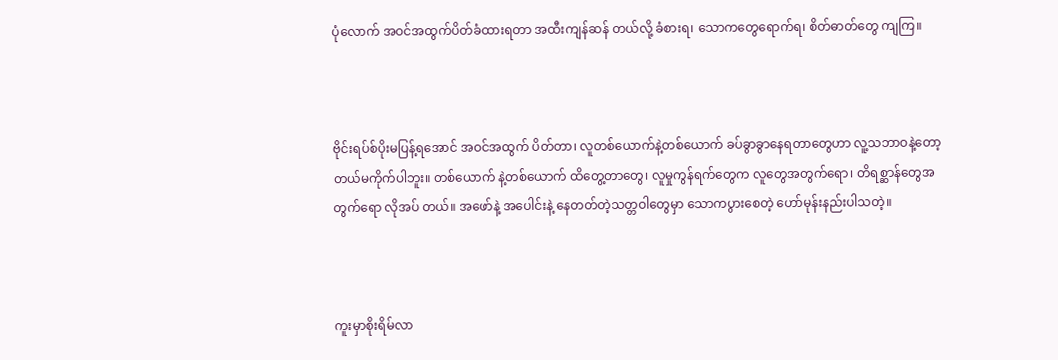ပုံလောက် အဝင်အထွက်ပိတ်ခံထားရတာ အထီးကျန်ဆန် တယ်လို့ ခံစားရ၊ သောကတွေရောက်ရ၊ စိတ်ဓာတ်တွေ ကျကြ။



ဗိုင်းရပ်စ်ပိုးမပြန့်ရအောင် အဝင်အထွက် ပိတ်တာ၊ လူတစ်ယောက်နဲ့တစ်ယောက် ခပ်ခွာခွာနေရတာတွေဟာ လူ့သဘာဝနဲ့တော့ တယ်မကိုက်ပါဘူး။ တစ်ယောက် နဲ့တစ်ယောက် ထိတွေ့တာတွေ၊ လူမှုကွန်ရက်တွေက လူတွေအတွက်ရော၊ တိရစ္ဆာန်တွေအတွက်ရော လိုအပ် တယ်။ အဖော်နဲ့ အပေါင်းနဲ့ နေတတ်တဲ့သတ္တဝါတွေမှာ သောကပွားစေတဲ့ ဟော်မုန်းနည်းပါသတဲ့။



ကူးမှာစိုးရိမ်လာ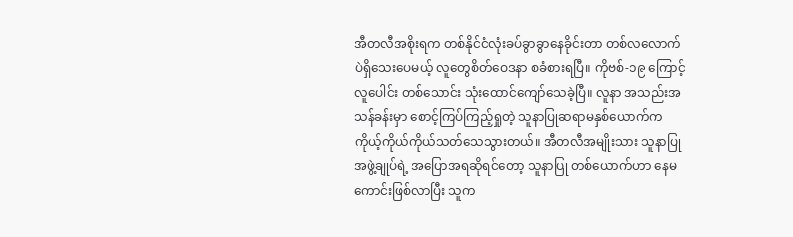အီတလီအစိုးရက တစ်နိုင်ငံလုံးခပ်ခွာခွာနေခိုင်းတာ တစ်လလောက်ပဲရှိသေးပေမယ့် လူတွေစိတ်ဝေဒနာ စခံစားရပြီ။ ကိုဗစ်-၁၉ ကြောင့် လူပေါင်း တစ်သောင်း သုံးထောင်ကျော်သေခဲ့ပြီ။ လူနာ အသည်းအသန်ခန်းမှာ စောင့်ကြပ်ကြည့်ရှုတဲ့ သူနာပြုဆရာမနှစ်ယောက်က ကိုယ့်ကိုယ်ကိုယ်သတ်သေသွားတယ်။ အီတလီအမျိုးသား သူနာပြုအဖွဲ့ချုပ်ရဲ့ အပြောအရဆိုရင်တော့ သူနာပြု တစ်ယောက်ဟာ နေမကောင်းဖြစ်လာပြီး သူက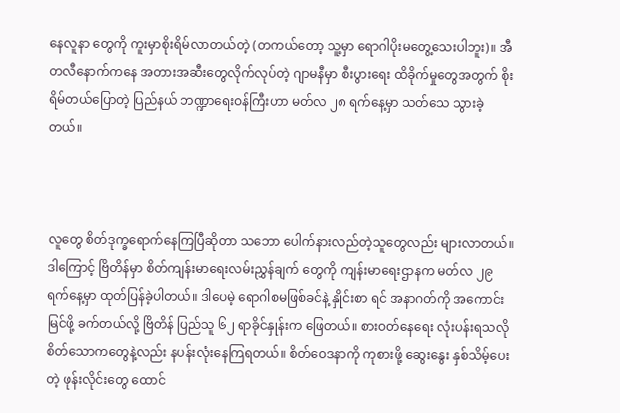နေလူနာ တွေကို ကူးမှာစိုးရိမ်လာတယ်တဲ့ (တကယ်တော့ သူ့မှာ ရောဂါပိုးမတွေ့သေးပါဘူး)။ အီတလီနောက်ကနေ အတားအဆီးတွေလိုက်လုပ်တဲ့ ဂျာမနီမှာ စီးပွားရေး ထိခိုက်မှုတွေအတွက် စိုးရိမ်တယ်ပြောတဲ့ ပြည်နယ် ဘဏ္ဍာရေးဝန်ကြီးဟာ မတ်လ ၂၈ ရက်နေ့မှာ သတ်သေ သွားခဲ့တယ်။



လူတွေ စိတ်ဒုက္ခရောက်နေကြပြီဆိုတာ သဘော ပေါက်နားလည်တဲ့သူတွေလည်း များလာတယ်။ ဒါကြောင့် ဗြိတိန်မှာ စိတ်ကျန်းမာရေးလမ်းညွှန်ချက် တွေကို ကျန်းမာရေးဌာနက မတ်လ ၂၉ ရက်နေ့မှာ ထုတ်ပြန်ခဲ့ပါတယ်။ ဒါပေမဲ့ ရောဂါစမဖြစ်ခင်နဲ့ နှိုင်းစာ ရင် အနာဂတ်ကို အကောင်းမြင်ဖို့ ခက်တယ်လို့ ဗြိတိန် ပြည်သူ ၆၂ ရာခိုင်နှုန်းက ဖြေတယ်။ စားဝတ်နေရေး လုံးပန်းရသလို စိတ်သောကတွေနဲ့လည်း နပန်းလုံးနေကြရတယ်။ စိတ်ဝေဒနာကို ကုစားဖို့ ဆွေးနွေး နှစ်သိမ့်ပေးတဲ့ ဖုန်းလိုင်းတွေ ထောင်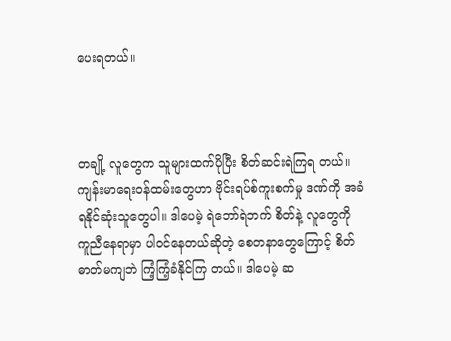ပေးရတယ်။



တချို့ လူတွေက သူများထက်ပိုပြီး စိတ်ဆင်းရဲကြရ တယ်။ ကျန်းမာရေးဝန်ထမ်းတွေဟာ ဗိုင်းရပ်စ်ကူးစက်မှု ဒဏ်ကို အခံရနိုင်ဆုံးသူတွေပါ။ ဒါပေမဲ့ ရဲဘော်ရဲဘက် စိတ်နဲ့ လူတွေကို ကူညီနေရာမှာ ပါဝင်နေတယ်ဆိုတဲ့ စေတနာတွေကြောင့် စိတ်ဓာတ်မကျဘဲ ကြံ့ကြံ့ခံနိုင်ကြ တယ်။ ဒါပေမဲ့ ဆ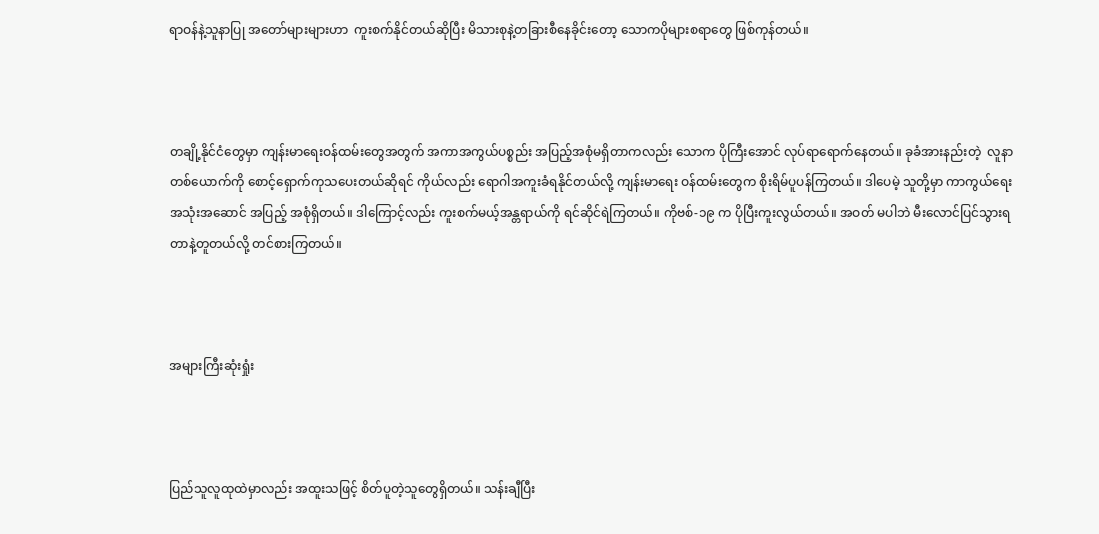ရာဝန်နဲ့သူနာပြု အတော်များများဟာ  ကူးစက်နိုင်တယ်ဆိုပြီး မိသားစုနဲ့တခြားစီနေခိုင်းတော့ သောကပိုများစရာတွေ ဖြစ်ကုန်တယ်။



တချို့နိုင်ငံတွေမှာ ကျန်းမာရေးဝန်ထမ်းတွေအတွက် အကာအကွယ်ပစ္စည်း အပြည့်အစုံမရှိတာကလည်း သောက ပိုကြီးအောင် လုပ်ရာရောက်နေတယ်။ ခုခံအားနည်းတဲ့  လူနာတစ်ယောက်ကို စောင့်ရှောက်ကုသပေးတယ်ဆိုရင် ကိုယ်လည်း ရောဂါအကူးခံရနိုင်တယ်လို့ ကျန်းမာရေး ဝန်ထမ်းတွေက စိုးရိမ်ပူပန်ကြတယ်။ ဒါပေမဲ့ သူတို့မှာ ကာကွယ်ရေးအသုံးအဆောင် အပြည့် အစုံရှိတယ်။ ဒါကြောင့်လည်း ကူးစက်မယ့်အန္တရာယ်ကို ရင်ဆိုင်ရဲကြတယ်။ ကိုဗစ်-၁၉ က ပိုပြီးကူးလွယ်တယ်။ အဝတ် မပါဘဲ မီးလောင်ပြင်သွားရတာနဲ့တူတယ်လို့ တင်စားကြတယ်။



အများကြီးဆုံးရှုံး



ပြည်သူလူထုထဲမှာလည်း အထူးသဖြင့် စိတ်ပူတဲ့သူတွေရှိတယ်။ သန်းချီပြီး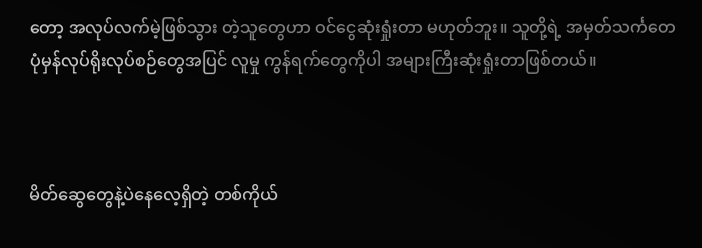တော့ အလုပ်လက်မဲ့ဖြစ်သွား တဲ့သူတွေဟာ ဝင်ငွေဆုံးရှုံးတာ မဟုတ်ဘူး။ သူတို့ရဲ့ အမှတ်သင်္ကတေ ပုံမှန်လုပ်ရိုးလုပ်စဉ်တွေအပြင် လူမှု ကွန်ရက်တွေကိုပါ အများကြီးဆုံးရှုံးတာဖြစ်တယ်။



မိတ်ဆွေတွေနဲ့ပဲနေလေ့ရှိတဲ့ တစ်ကိုယ်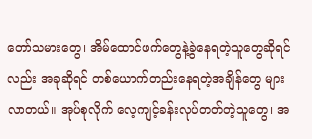တော်သမားတွေ၊ အိမ်ထောင်ဖက်တွေနဲ့ခွဲနေရတဲ့သူတွေဆိုရင်လည်း အခုဆိုရင် တစ်ယောက်တည်းနေရတဲ့အချိန်တွေ များလာတယ်။ အုပ်စုလိုက် လေ့ကျင့်ခန်းလုပ်တတ်တဲ့သူတွေ၊ အ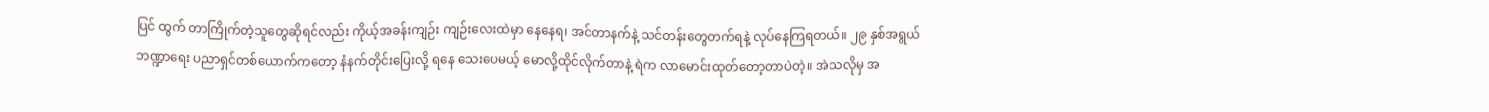ပြင် ထွက် တာကြိုက်တဲ့သူတွေဆိုရင်လည်း ကိုယ့်အခန်းကျဉ်း ကျဉ်းလေးထဲမှာ နေနေရ၊ အင်တာနက်နဲ့ သင်တန်းတွေတက်ရနဲ့ လုပ်နေကြရတယ်။ ၂၉ နှစ်အရွယ် ဘဏ္ဍာရေး ပညာရှင်တစ်ယောက်ကတော့ နံနက်တိုင်းပြေးလို့ ရနေ သေးပေမယ့် မောလို့ထိုင်လိုက်တာနဲ့ ရဲက လာမောင်းထုတ်တော့တာပဲတဲ့။ အဲသလိုမှ အ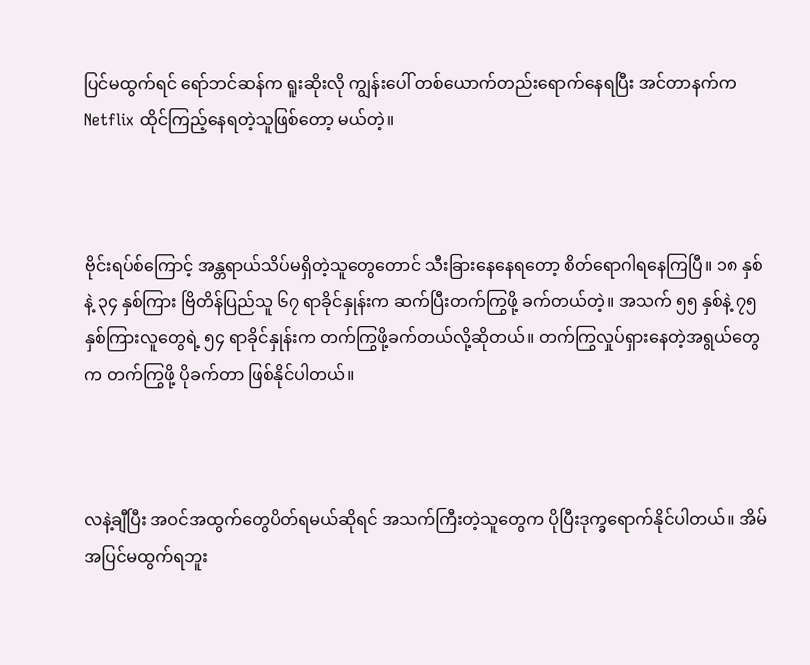ပြင်မထွက်ရင် ရော်ဘင်ဆန်က ရူးဆိုးလို ကျွန်းပေါ် တစ်ယောက်တည်းရောက်နေရပြီး အင်တာနက်က Netflix ထိုင်ကြည့်နေရတဲ့သူဖြစ်တော့ မယ်တဲ့။



ဗိုင်းရပ်စ်ကြောင့် အန္တရာယ်သိပ်မရှိတဲ့သူတွေတောင် သီးခြားနေနေရတော့ စိတ်ရောဂါရနေကြပြီ။ ၁၈ နှစ်နဲ့ ၃၄ နှစ်ကြား ဗြိတိန်ပြည်သူ ၆၇ ရာခိုင်နှုန်းက ဆက်ပြီးတက်ကြွဖို့ ခက်တယ်တဲ့။ အသက် ၅၅ နှစ်နဲ့ ၇၅ နှစ်ကြားလူတွေရဲ့ ၅၄ ရာခိုင်နှုန်းက တက်ကြွဖို့ခက်တယ်လို့ဆိုတယ်။ တက်ကြွလှုပ်ရှားနေတဲ့အရွယ်တွေက တက်ကြွဖို့ ပိုခက်တာ ဖြစ်နိုင်ပါတယ်။



လနဲ့ချီပြီး အဝင်အထွက်တွေပိတ်ရမယ်ဆိုရင် အသက်ကြီးတဲ့သူတွေက ပိုပြီးဒုက္ခရောက်နိုင်ပါတယ်။ အိမ်အပြင်မထွက်ရဘူး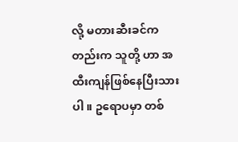လို့ မတားဆီးခင်ကတည်းက သူတို့ ဟာ အထီးကျန်ဖြစ်နေပြီးသားပါ။ ဥရောပမှာ တစ်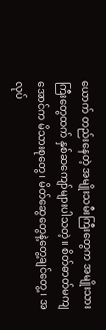ယောက် တည်းနေတဲ့ အမျိုးသမီးကြီးတွေက အမျိုးသားကြီးတွေထက် နှစ်ဆကျော်များပါသတဲ့။ စိတ်ဓာတ်မကျအောင်က မိသားစုတွေ၊ မိတ်ဆွေတွေနဲ့တွေ့ချင်တွေ့၊ အလုပ်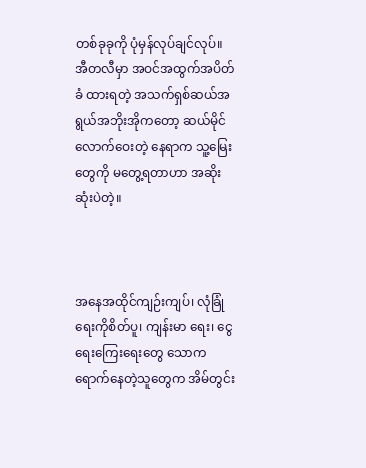တစ်ခုခုကို ပုံမှန်လုပ်ချင်လုပ်။ အီတလီမှာ အဝင်အထွက်အပိတ်ခံ ထားရတဲ့ အသက်ရှစ်ဆယ်အရွယ်အဘိုးအိုကတော့ ဆယ်မိုင် လောက်ဝေးတဲ့ နေရာက သူ့မြေးတွေကို မတွေ့ရတာဟာ အဆိုးဆုံးပဲတဲ့။



အနေအထိုင်ကျဉ်းကျပ်၊ လုံခြုံရေးကိုစိတ်ပူ၊ ကျန်းမာ ရေး၊ ငွေရေးကြေးရေးတွေ သောကရောက်နေတဲ့သူတွေက အိမ်တွင်း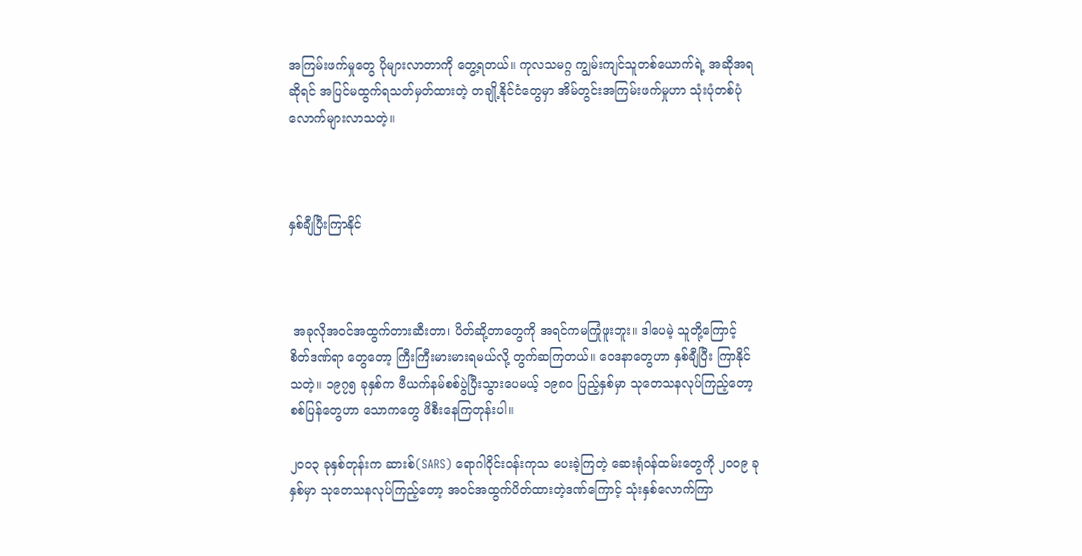အကြမ်းဖက်မှုတွေ ပိုများလာတာကို တွေ့ရတယ်။ ကုလသမဂ္ဂ ကျွမ်းကျင်သူတစ်ယောက်ရဲ့ အဆိုအရဆိုရင် အပြင်မထွက်ရသတ်မှတ်ထားတဲ့ တချို့နိုင်ငံတွေမှာ အိမ်တွင်းအကြမ်းဖက်မှုဟာ သုံးပုံတစ်ပုံ လောက်များလာသတဲ့။



နှစ်ချီပြီးကြာနိုင်



 အခုလိုအဝင်အထွက်တားဆီးတာ၊ ပိတ်ဆို့တာတွေကို အရင်ကမကြုံဖူးဘူး။ ဒါပေမဲ့ သူတို့ကြောင့် စိတ်ဒဏ်ရာ တွေတော့ ကြီးကြီးမားမားရမယ်လို့ တွက်ဆကြတယ်။ ဝေဒနာတွေဟာ နှစ်ချီပြီး ကြာနိုင်သတဲ့။ ၁၉၇၅ ခုနှစ်က ဗီယက်နမ်စစ်ပွဲပြီးသွားပေမယ့် ၁၉၈၀ ပြည့်နှစ်မှာ သုတေသနလုပ်ကြည့်တော့ စစ်ပြန်တွေဟာ သောကတွေ ဖိစီးနေကြတုန်းပါ။

၂၀ဝ၃ ခုနှစ်တုန်းက ဆားစ်(SARS) ရောဂါဝိုင်းဝန်းကုသ ပေးခဲ့ကြတဲ့ ဆေးရုံဝန်ထမ်းတွေကို ၂၀ဝ၉ ခုနှစ်မှာ သုတေသနလုပ်ကြည့်တော့ အဝင်အထွက်ပိတ်ထားတဲ့ဒဏ်ကြောင့် သုံးနှစ်လောက်ကြာ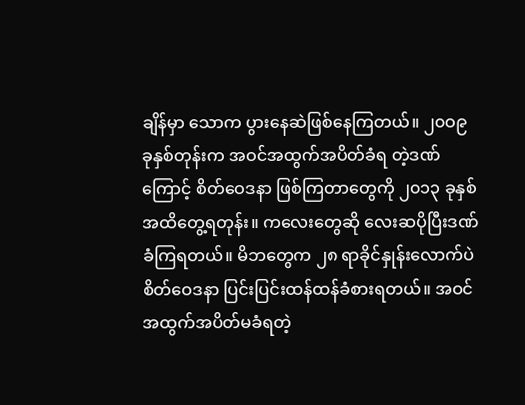ချိန်မှာ သောက ပွားနေဆဲဖြစ်နေကြတယ်။ ၂၀ဝ၉ ခုနှစ်တုန်းက အဝင်အထွက်အပိတ်ခံရ တဲ့ဒဏ်ကြောင့် စိတ်ဝေဒနာ ဖြစ်ကြတာတွေကို ၂၀၁၃ ခုနှစ် အထိတွေ့ရတုန်း။ ကလေးတွေဆို လေးဆပိုပြီးဒဏ်ခံကြရတယ်။ မိဘတွေက ၂၈ ရာခိုင်နှုန်းလောက်ပဲ စိတ်ဝေဒနာ ပြင်းပြင်းထန်ထန်ခံစားရတယ်။ အဝင်အထွက်အပိတ်မခံရတဲ့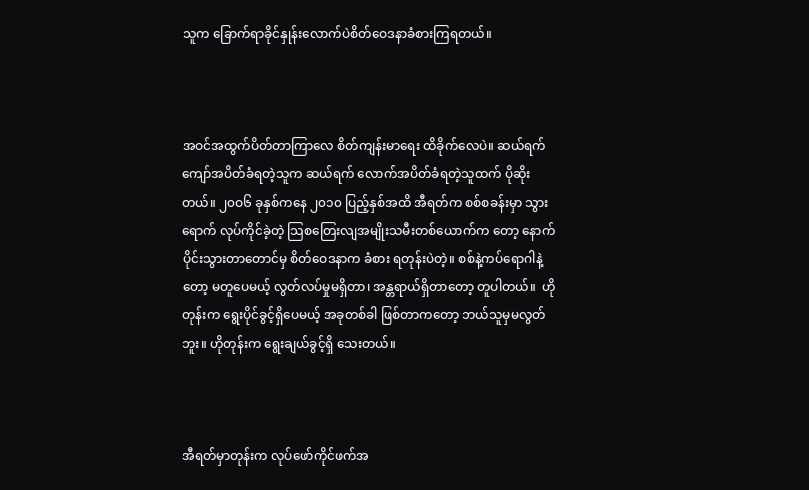သူက ခြောက်ရာခိုင်နှုန်းလောက်ပဲစိတ်ဝေဒနာခံစားကြရတယ်။



အဝင်အထွက်ပိတ်တာကြာလေ စိတ်ကျန်းမာရေး ထိခိုက်လေပဲ။ ဆယ်ရက်ကျော်အပိတ်ခံရတဲ့သူက ဆယ်ရက် လောက်အပိတ်ခံရတဲ့သူထက် ပိုဆိုးတယ်။ ၂၀ဝ၆ ခုနှစ်ကနေ ၂၀၁၀ ပြည့်နှစ်အထိ အီရတ်က စစ်စခန်းမှာ သွားရောက် လုပ်ကိုင်ခဲ့တဲ့ သြစတြေးလျအမျိုးသမီးတစ်ယောက်က တော့ နောက်ပိုင်းသွားတာတောင်မှ စိတ်ဝေဒနာက ခံစား ရတုန်းပဲတဲ့။ စစ်နဲ့ကပ်ရောဂါနဲ့တော့ မတူပေမယ့် လွတ်လပ်မှုမရှိတာ၊ အန္တရာယ်ရှိတာတော့ တူပါတယ်။  ဟိုတုန်းက ရွေးပိုင်ခွင့်ရှိပေမယ့် အခုတစ်ခါ ဖြစ်တာကတော့ ဘယ်သူမှမလွတ်ဘူး။ ဟိုတုန်းက ရွေးချယ်ခွင့်ရှိ သေးတယ်။



အီရတ်မှာတုန်းက လုပ်ဖော်ကိုင်ဖက်အ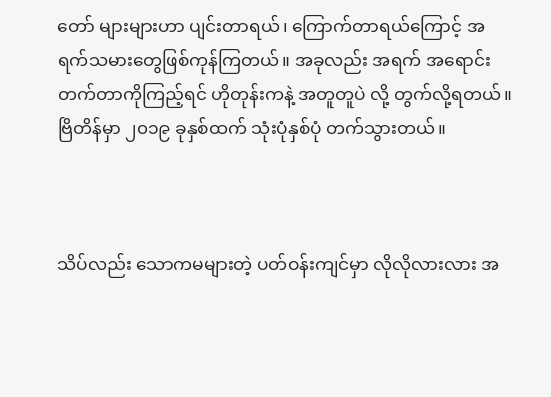တော် များများဟာ ပျင်းတာရယ်၊ ကြောက်တာရယ်ကြောင့် အရက်သမားတွေဖြစ်ကုန်ကြတယ်။ အခုလည်း အရက် အရောင်းတက်တာကိုကြည့်ရင် ဟိုတုန်းကနဲ့ အတူတူပဲ လို့ တွက်လို့ရတယ်။ ဗြိတိန်မှာ ၂၀၁၉ ခုနှစ်ထက် သုံးပုံနှစ်ပုံ တက်သွားတယ်။



သိပ်လည်း သောကမများတဲ့ ပတ်ဝန်းကျင်မှာ လိုလိုလားလား အ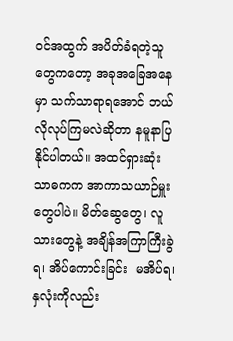ဝင်အထွက် အပိတ်ခံရတဲ့သူတွေကတော့ အခုအခြေအနေမှာ သက်သာရာရအောင် ဘယ်လိုလုပ်ကြမလဲဆိုတာ နမူနာပြနိုင်ပါတယ်။ အထင်ရှားဆုံး သာဓကက အာကာသယာဉ်မှူးတွေပါပဲ။ မိတ်ဆွေတွေ၊ လူသားတွေနဲ့ အချိန်အကြာကြီးခွဲရ၊ အိပ်ကောင်းခြင်း  မအိပ်ရ၊ နှလုံးကိုလည်း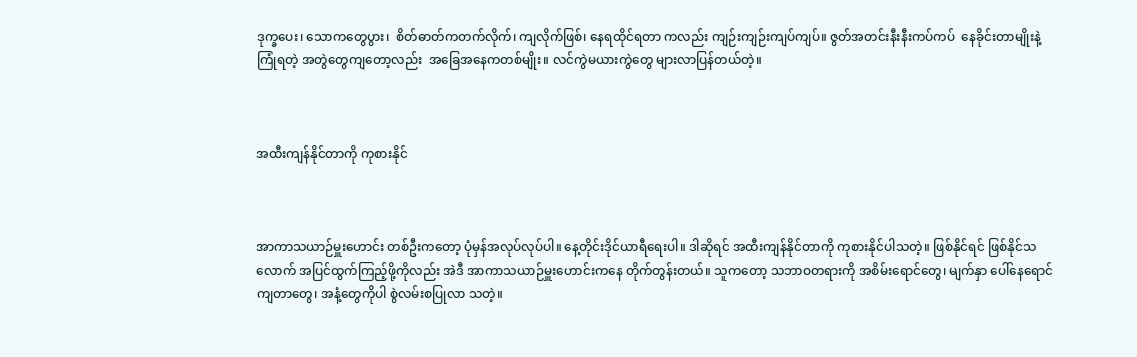ဒုက္ခပေး၊ သောကတွေပွား၊  စိတ်ဓာတ်ကတက်လိုက်၊ ကျလိုက်ဖြစ်၊ နေရထိုင်ရတာ ကလည်း ကျဉ်းကျဉ်းကျပ်ကျပ်။ ဇွတ်အတင်းနီးနီးကပ်ကပ်  နေခိုင်းတာမျိုးနဲ့ကြုံရတဲ့ အတွဲတွေကျတော့လည်း  အခြေအနေကတစ်မျိုး။ လင်ကွဲမယားကွဲတွေ များလာပြန်တယ်တဲ့။



အထီးကျန်နိုင်တာကို ကုစားနိုင်



အာကာသယာဉ်မှူးဟောင်း တစ်ဦးကတော့ ပုံမှန်အလုပ်လုပ်ပါ။ နေ့တိုင်းဒိုင်ယာရီရေးပါ။ ဒါဆိုရင် အထီးကျန်နိုင်တာကို ကုစားနိုင်ပါသတဲ့။ ဖြစ်နိုင်ရင် ဖြစ်နိုင်သလောက် အပြင်ထွက်ကြည့်ဖို့ကိုလည်း အဲဒီ အာကာသယာဉ်မှူးဟောင်းကနေ တိုက်တွန်းတယ်။ သူကတော့ သဘာဝတရားကို အစိမ်းရောင်တွေ၊ မျက်နှာ ပေါ်နေရောင်ကျတာတွေ၊ အနံ့တွေကိုပါ စွဲလမ်းစပြုလာ သတဲ့။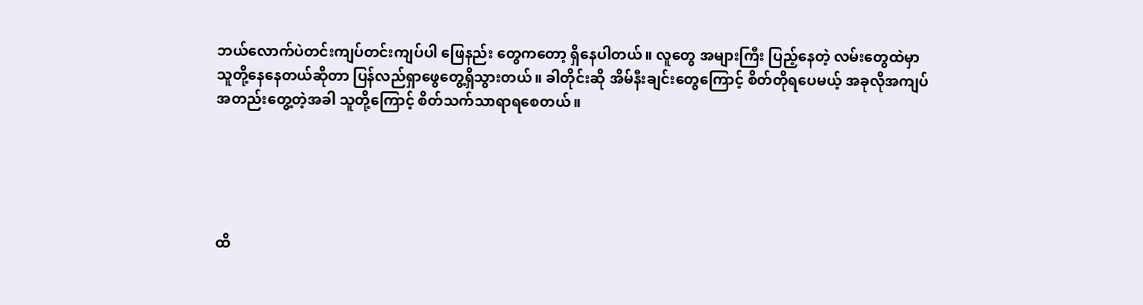ဘယ်လောက်ပဲတင်းကျပ်တင်းကျပ်ပါ ဖြေနည်း တွေကတော့ ရှိနေပါတယ်။ လူတွေ အများကြီး ပြည့်နေတဲ့ လမ်းတွေထဲမှာ သူတို့နေနေတယ်ဆိုတာ ပြန်လည်ရှာဖွေတွေ့ရှိသွားတယ်။ ခါတိုင်းဆို အိမ်နီးချင်းတွေကြောင့် စိတ်တိုရပေမယ့် အခုလိုအကျပ်အတည်းတွေ့တဲ့အခါ သူတို့ကြောင့် စိတ်သက်သာရာရစေတယ်။





ထိ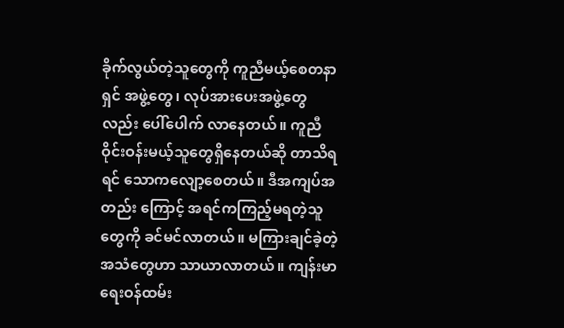ခိုက်လွယ်တဲ့သူတွေကို ကူညီမယ့်စေတနာရှင် အဖွဲ့တွေ၊ လုပ်အားပေးအဖွဲ့တွေလည်း ပေါ်ပေါက် လာနေတယ်။ ကူညီဝိုင်းဝန်းမယ့်သူတွေရှိနေတယ်ဆို တာသိရရင် သောကလျော့စေတယ်။ ဒီအကျပ်အတည်း ကြောင့် အရင်ကကြည့်မရတဲ့သူတွေကို ခင်မင်လာတယ်။ မကြားချင်ခဲ့တဲ့ အသံတွေဟာ သာယာလာတယ်။ ကျန်းမာရေးဝန်ထမ်း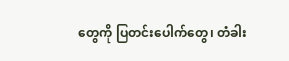တွေကို ပြတင်းပေါက်တွေ၊ တံခါး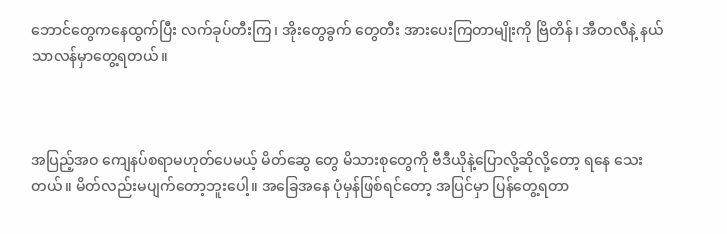ဘောင်တွေကနေထွက်ပြီး လက်ခုပ်တီးကြ၊ အိုးတွေခွက် တွေတီး အားပေးကြတာမျိုးကို ဗြိတိန်၊ အီတလီနဲ့ နယ်သာလန်မှာတွေ့ရတယ်။



အပြည့်အဝ ကျေနပ်စရာမဟုတ်ပေမယ့် မိတ်ဆွေ တွေ မိသားစုတွေကို ဗီဒီယိုနဲ့ပြောလို့ဆိုလို့တော့ ရနေ သေးတယ်။ မိတ်လည်းမပျက်တော့ဘူးပေါ့။ အခြေအနေ ပုံမှန်ဖြစ်ရင်တော့ အပြင်မှာ ပြန်တွေ့ရတာ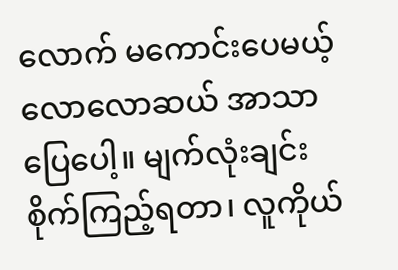လောက် မကောင်းပေမယ့် လောလောဆယ် အာသာပြေပေါ့။ မျက်လုံးချင်း စိုက်ကြည့်ရတာ၊ လူကိုယ်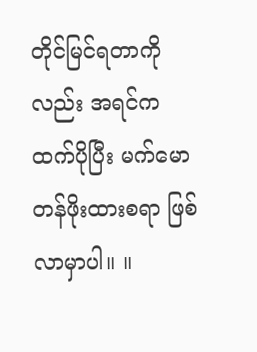တိုင်မြင်ရတာကို လည်း အရင်ကထက်ပိုပြီး မက်မောတန်ဖိုးထားစရာ ဖြစ်လာမှာပါ။ ။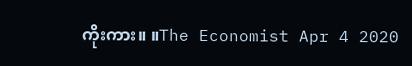ကိုးကား။ ။The Economist Apr 4 2020